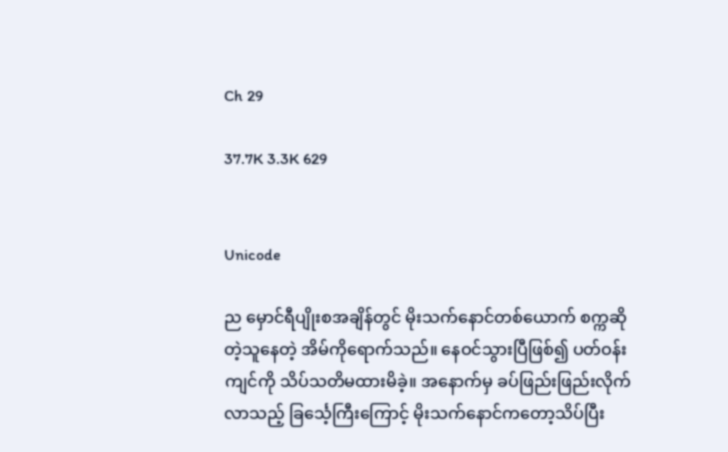Ch 29

37.7K 3.3K 629


Unicode

ည မှောင်ရီပျိုးစအချိန်တွင် မိုးသက်နောင်တစ်ယောက် စက္ကဆိုတဲ့သူနေတဲ့ အိမ်ကိုရောက်သည်။ နေဝင်သွားပြီဖြစ်၍ ပတ်ဝန်းကျင်ကို သိပ်သတိမထားမိခဲ့။ အနောက်မှ ခပ်ဖြည်းဖြည်းလိုက်လာသည့် ခြင်္သေ့ကြီးကြောင့် မိုးသက်နောင်ကတော့သိပ်ပြီး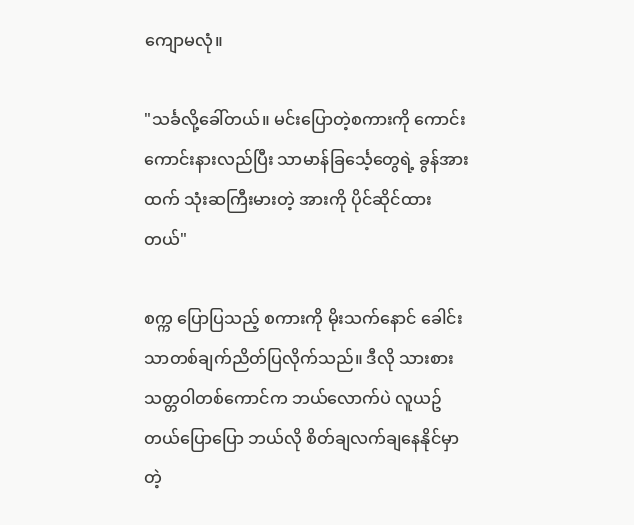ကျောမလုံ။

"သင်္ခလို့ခေါ်တယ်။ မင်းပြောတဲ့စကားကို ကောင်းကောင်းနားလည်ပြီး သာမာန်ခြင်္သေ့တွေရဲ့ ခွန်အားထက် သုံးဆကြီးမားတဲ့ အားကို ပိုင်ဆိုင်ထားတယ်"

စက္က ပြောပြသည့် စကားကို မိုးသက်နောင် ခေါင်းသာတစ်ချက်ညိတ်ပြလိုက်သည်။ ဒီလို သားစားသတ္တဝါတစ်ကောင်က ဘယ်လောက်ပဲ လူယဥ်တယ်ပြောပြော ဘယ်လို စိတ်ချလက်ချနေနိုင်မှာတဲ့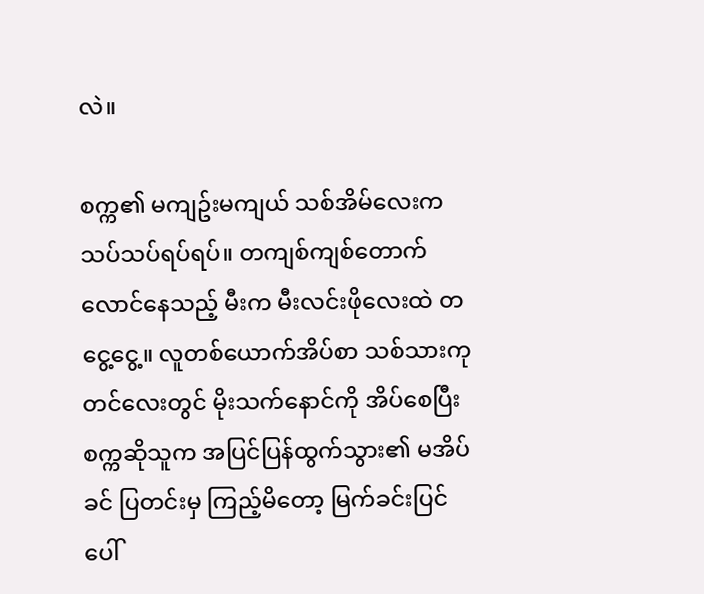လဲ။

စက္က၏ မကျဥ်းမကျယ် သစ်အိမ်လေးက သပ်သပ်ရပ်ရပ်။ တကျစ်ကျစ်တောက်လောင်နေသည့် မီးက မီးလင်းဖိုလေးထဲ တငွေ့ငွေ့။ လူတစ်ယောက်အိပ်စာ သစ်သားကုတင်လေးတွင် မိုးသက်နောင်ကို အိပ်စေပြီး စက္ကဆိုသူက အပြင်ပြန်ထွက်သွား၏ မအိပ်ခင် ပြတင်းမှ ကြည့်မိတော့ မြက်ခင်းပြင်ပေါ်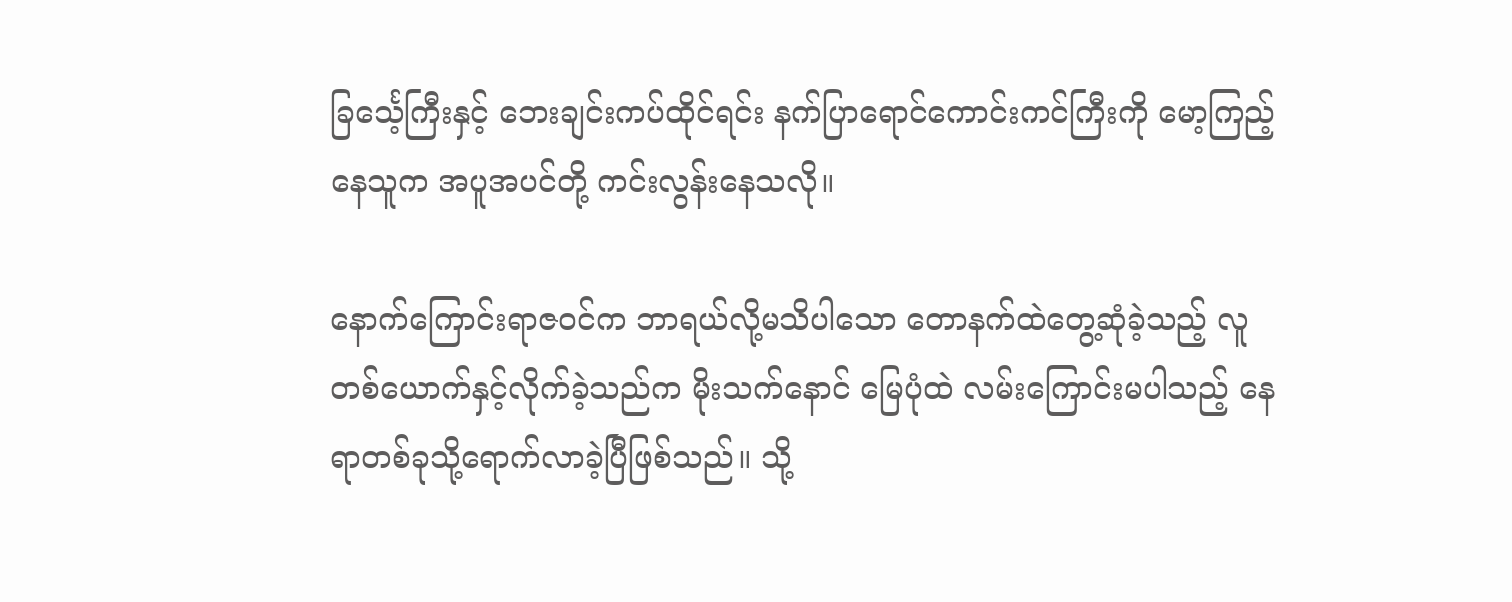ခြင်္သေ့ကြီးနှင့် ဘေးချင်းကပ်ထိုင်ရင်း နက်ပြာရောင်ကောင်းကင်ကြီးကို မော့ကြည့်နေသူက အပူအပင်တို့ ကင်းလွန်းနေသလို။

နောက်ကြောင်းရာဇဝင်က ဘာရယ်လို့မသိပါသော တောနက်ထဲတွေ့ဆုံခဲ့သည့် လူတစ်ယောက်နှင့်လိုက်ခဲ့သည်က မိုးသက်နောင် မြေပုံထဲ လမ်းကြောင်းမပါသည့် နေရာတစ်ခုသို့ရောက်လာခဲ့ပြီဖြစ်သည်။ သို့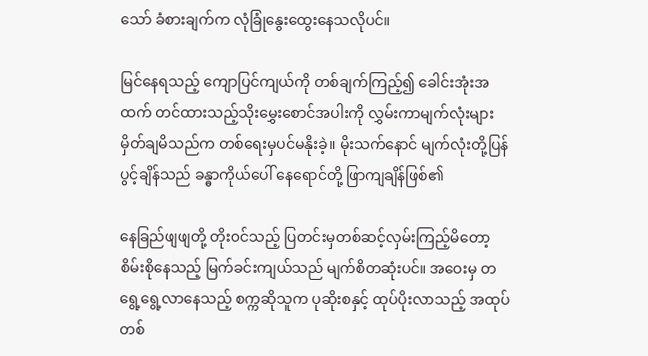သော် ခံစားချက်က လုံခြုံနွေးထွေးနေသလိုပင်။

မြင်နေရသည့် ကျောပြင်ကျယ်ကို တစ်ချက်ကြည့်၍ ခေါင်းအုံးအထက် တင်ထားသည့်သိုးမွှေးစောင်အပါးကို လွှမ်းကာမျက်လုံးများမှိတ်ချမိသည်က တစ်ရေးမှပင်မနိုးခဲ့။ မိုးသက်နောင် မျက်လုံးတို့ပြန်ပွင့်ချိန်သည် ခန္ဓာကိုယ်ပေါ် နေရောင်တို့ ဖြာကျချိန်ဖြစ်၏

နေခြည်ဖျဖျတို့ တိုး၀င်သည့် ပြတင်းမှတစ်ဆင့်လှမ်းကြည့်မိတော့ စိမ်းစိုနေသည့် မြက်ခင်းကျယ်သည် မျက်စိတဆုံးပင်။ အဝေးမှ တရွေ့ရွေ့လာနေသည့် စက္ကဆိုသူက ပုဆိုးစနှင့် ထုပ်ပိုးလာသည့် အထုပ်တစ်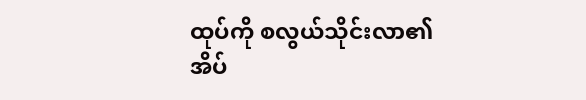ထုပ်ကို စလွယ်သိုင်းလာ၏ အိပ်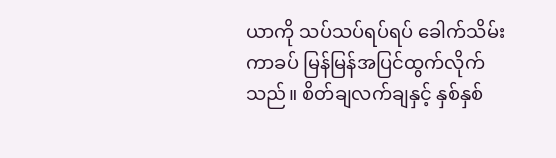ယာကို သပ်သပ်ရပ်ရပ် ခေါက်သိမ်းကာခပ် မြန်မြန်အပြင်ထွက်လိုက်သည်။ စိတ်ချလက်ချနှင့် နှစ်နှစ်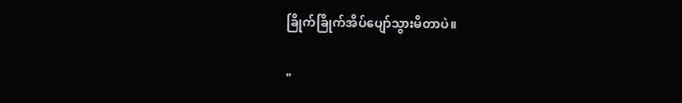ခြိုက်ခြိုက်အိပ်ပျော်သွားမိတာပဲ။

"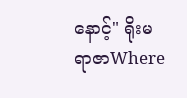နောင့်" ရိုးမ ရာဇာWhere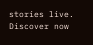stories live. Discover now